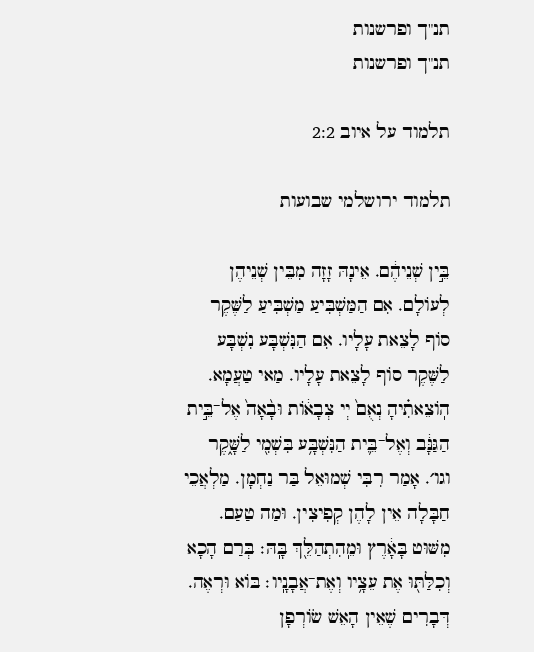תנ"ך ופרשנות
תנ"ך ופרשנות

תלמוד על איוב 2:2

תלמוד ירושלמי שבועות

בֵּ֣ין שְׁנֵיהֶ֔ם. אֵינָהּ זָזָה מִבֵּין שְׁנֵיהֶן לְעוֹלָם. אִם הַמַּשְׁבִּיעַ מַשְׁבִּיעַ לַשֶּׁקֶר סוֹף לָצֵאת עָלָיו. אִם הַנִּשְׁבָּע נִשְׁבָּע לַשֶּׁקֶר סוֹף לָצֵאת עָלָיו. מַאי טַעֲמָא. הֽוֹצֵאתִ֗יהָ נְאֻם֙ יְי צְבָא֔וֹת וּבָ֨אָה֙ אֶל־בֵּ֣ית הַגַּנָּ֔ב וְאֶל־בֵּ֛ית הַנִּשְׁבָּ֥ע בִּשְׁמִ֖י לַשָּׁ֑קֶר וגו׳. אָמַר רִבִּי שְׁמוּאֵל בַּר נַחְמָן. מַלְאֲכֵי חַבָּלָה אֵין לָהֶן קְפִיצִין. וּמַה טַעַם. מִשּׁוּט בָּאָ֔רֶץ וּמֵֽהִתְהַלֵּ֖ךְ בָּֽהּ׃ בְּרַם הָכָא וְכִלַּתּ֖וּ אֶת עֵצָ֥יו וְאֶת־אֲבָנָֽיו׃ בּוֹא וּרְאֶה. דְּבָרִים שֶׁאֵין הָאֵשׁ שׂוֹרְפָן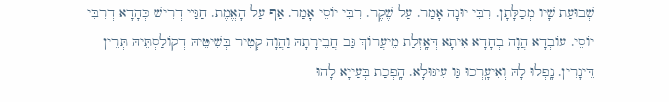שְׁבוּעַת שָׁיו מְכַלָּתָן. רִבִּי יוּנָה אָמַר. עַל שֶׁקֶר. רִבִּי יוֹסֵי אָמַר. אַף עַל הָאֱמֶת. חַגַּײ דְרִישׁ כְּהָדָא דְרִבִּי יוֹסֵי. עוֹבְדָא הֲוָה בְחָדָא אִיתָא דְּאָֽזְלַת מֵיעֲרוֹךְ גַּב חֲבֵירָתָהּ וַהֲוָה קְטִיר בְּשִׁיטֵּיהּ דְקוֹלַסְתֵּיהּ תְּרֵין דֵּינָרִין. נָֽפְלוּ לָהּ וְאִיעָֽרְכוּ גַּו עִיגּוּלָא. הָֽפְכַת בְּעַייָא לָהוּ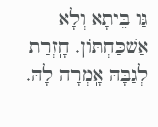גַּו בֵּיתָא וְלָא אַשׁכַּחְתּוֹן. חָֽזְרַת לְגַבָּהּ אָֽמְרָה לָהּ.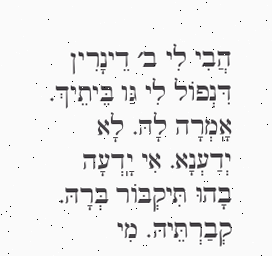הֲבִי לִי ב׳ דֵינָרִין דִּנְפוֹל לִי גַּו בֵּיתֵיךְ. אָֽמְרָה לָהּ. לָא יְדַעְנָא. אִי יָֽדְעָה בָהוּ תִּיקְבּוֹר בְּרָהּ. קְבַרְתֵּיהּ. מִי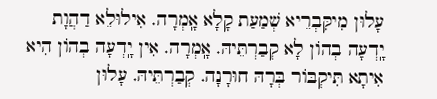עָלוּן מִיקִּבְרֵיא שְׁמַעַת קָלָא אָֽמְרָה. אִילוּלֵא דַהֲוָת יָֽדְעָה בְהוֹן לָא קְבַרְתֵּיהּ. אָֽמְרָה. אִין יָֽדְעָה בְהוֹן הִיא אִיתָא תִּיקְבּוֹר בְּרָהּ חוּרָנָה. קְבַרְתֵּיהּ. עָלוּן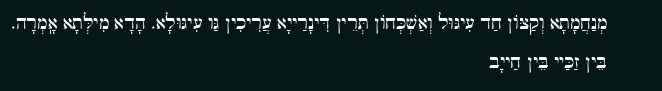מְנַחֲמָתָא וְקַצּוֹן חַד עִיגּוּל וְאַשְׁכְּחוֹן תְּרֵין דִּינָרַייָא עֲרִיכִין גַּו עִיגּוּלָא. הָדָא מִילְּתָא אָֽמְרָה. בֵּין זַכַּײ בֵּין חַייָב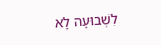לִשְׁבוּעָה לָא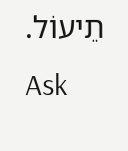תֵיעוֹל.
Ask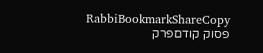RabbiBookmarkShareCopy
פסוק קודםפרק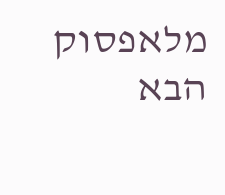מלאפסוק הבא